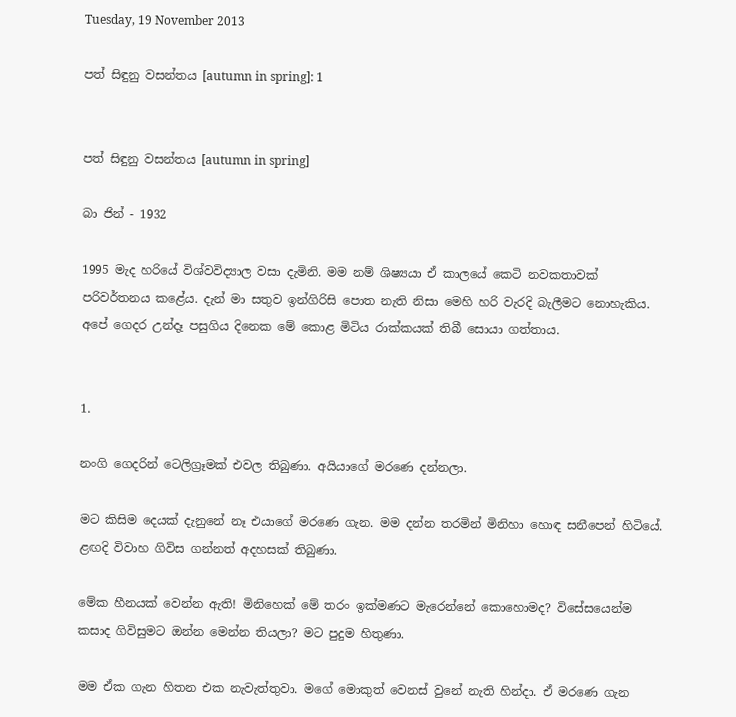Tuesday, 19 November 2013

පත් සිඳුනු වසන්තය [autumn in spring]: 1


පත් සිඳුනු වසන්තය [autumn in spring]

බා ජින් - 1932

1995 මැද හරියේ විශ්වවිද්‍යාල වසා දැමිනි. මම නම් ශිෂ්‍යයා ඒ කාලයේ කෙටි නවකතාවක් පරිවර්තනය කළේය. දැන් මා සතුව ඉන්ගිරිසි පොත නැති නිසා මෙහි හරි වැරදි බැලීමට නොහැකිය. අපේ ගෙදර උන්දෑ පසුගිය දිනෙක මේ කොළ මිටිය රාක්කයක් තිබී සොයා ගත්තාය.


1.

නංගි ගෙදරින් ටෙලිග්‍රෑමක් එවල තිබුණා. අයියාගේ මරණෙ දන්නලා.

මට කිසිම දෙයක් දැනුනේ නෑ එයාගේ මරණෙ ගැන. මම දන්න තරමින් මිනිහා හොඳ සනීපෙන් හිටියේ. ළඟදි විවාහ ගිවිස ගන්නත් අදහසක් තිබුණා.

මේක හීනයක් වෙන්න ඇති! මිනිහෙක් මේ තරං ඉක්මණට මැරෙන්නේ කොහොමද? විසේසයෙන්ම කසාද ගිවිසුමට ඔන්න මෙන්න තියලා? මට පුදුම හිතුණා.

මම ඒක ගැන හිතන එක නැවැත්තුවා. මගේ මොකුත් වෙනස් වුනේ නැති හින්දා. ඒ මරණෙ ගැන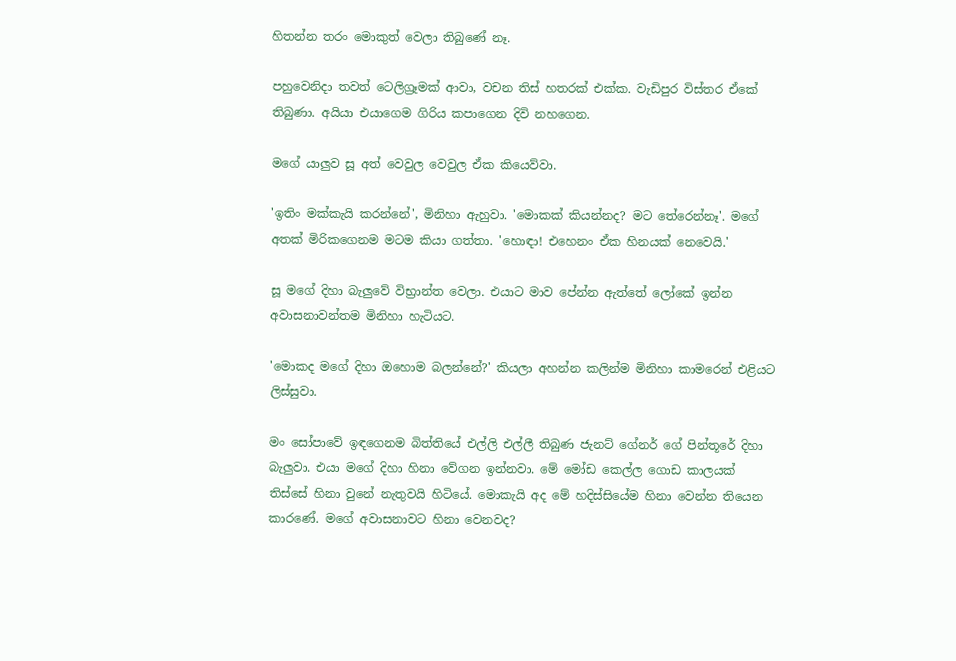හිතන්න තරං මොකුත් වෙලා තිබුණේ නෑ.

පහුවෙනිදා තවත් ටෙලිග්‍රෑමක් ආවා, වචන තිස් හතරක් එක්ක. වැඩිපුර විස්තර ඒකේ තිබුණා. අයියා එයාගෙම ගිරිය කපාගෙන දිවි නහගෙන.

මගේ යාලුව සූ අත් වෙවුල වෙවුල ඒක කියෙව්වා.

'ඉතිං මක්කැයි කරන්නේ', මිනිහා ඇහුවා. 'මොකක් කියන්නද? මට තේරෙන්නෑ'. මගේ අතක් මිරිකගෙනම මටම කියා ගත්තා. 'හොඳා! එහෙනං ඒක හිනයක් නෙවෙයි.'

සූ මගේ දිහා බැලුවේ විභ්‍රාන්ත වෙලා. එයාට මාව පේන්න ඇත්තේ ලෝකේ ඉන්න අවාසනාවන්තම මිනිහා හැටියට.

'මොකද මගේ දිහා ඔහොම බලන්නේ?' කියලා අහන්න කලින්ම මිනිහා කාමරෙන් එළියට ලිස්සුවා.

මං සෝපාවේ ඉඳගෙනම බිත්තියේ එල්ලි එල්ලී තිබුණ ජැනට් ගේනර් ගේ පින්තූරේ දිහා බැලුවා. එයා මගේ දිහා හිනා වේගන ඉන්නවා. මේ මෝඩ කෙල්ල ගොඩ කාලයක් තිස්සේ හිනා වුනේ නැතුවයි හිටියේ. මොකැයි අද මේ හදිස්සියේම හිනා වෙන්න තියෙන කාරණේ. මගේ අවාසනාවට හිනා වෙනවද?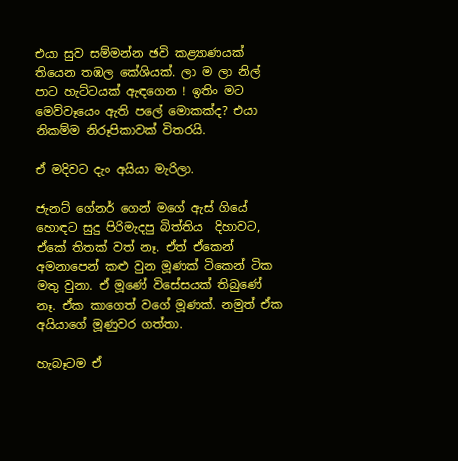එයා සුව සම්මන්න ඡවි කළ්‍යාණයක් තියෙන තඹල කේශියක්. ලා ම ලා නිල් පාට හැට්ටයක් ඇඳගෙන ! ඉතිං මට මෙව්වෑයෙං ඇති පලේ මොකක්ද? එයා නිකම්ම නිරූපිකාවක් විතරයි.

ඒ මදිවට දැං අයියා මැරිලා.

ජැනට් ගේනර් ගෙන් මගේ ඇස් ගියේ හොඳට සුදු පිරිමැදපු බිත්තිය  දිහාවට, ඒකේ තිතක් වත් නෑ. ඒත් ඒකෙන් අමනාපෙන් කළු වුන මූණක් ටිකෙන් ටික මතු වුනා. ඒ මූණේ විසේසයක් තිබුණේ නෑ. ඒක කාගෙත් වගේ මූණක්. නමුත් ඒක අයියාගේ මූණුවර ගත්තා.

හැබෑටම ඒ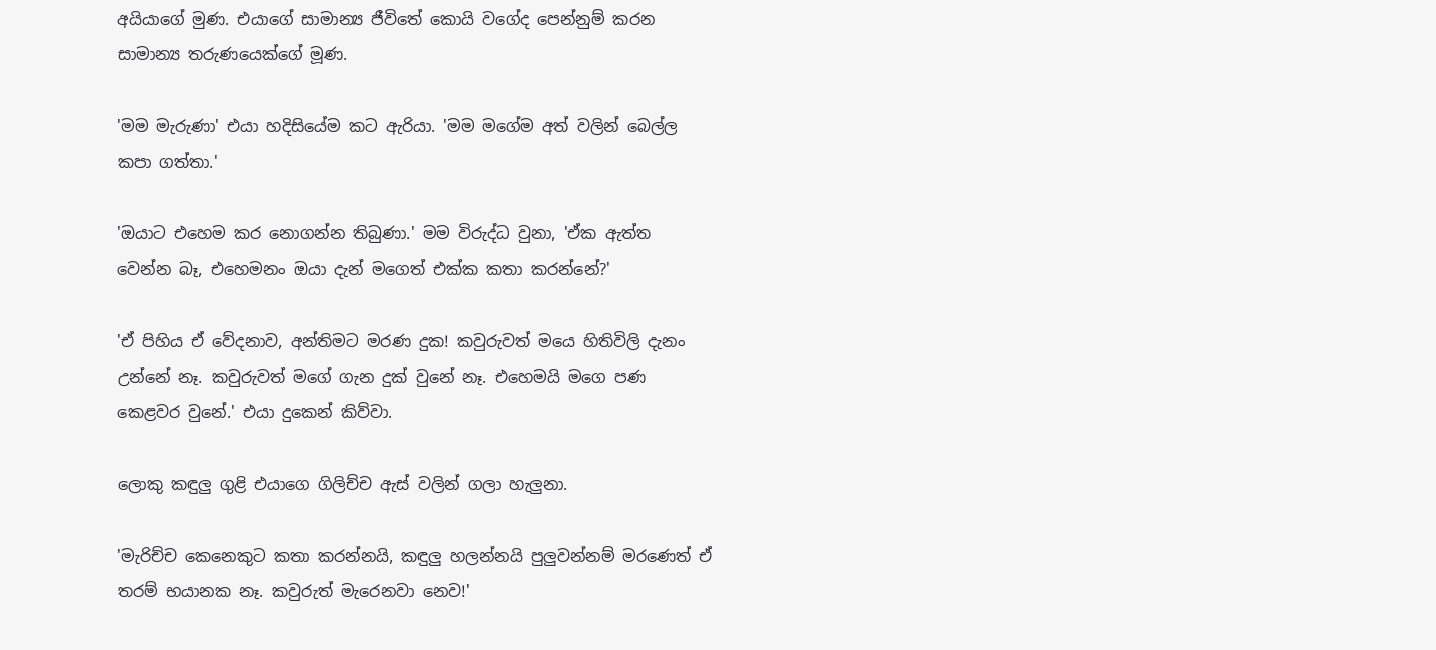අයියාගේ මුණ. එයාගේ සාමාන්‍ය ජීවිතේ කොයි වගේද පෙන්නුම් කරන සාමාන්‍ය තරුණයෙක්ගේ මූණ.

'මම මැරුණා' එයා හදිසියේම කට ඇරියා. 'මම මගේම අත් වලින් බෙල්ල කපා ගත්තා.'

'ඔයාට එහෙම කර නොගන්න තිබුණා.' මම විරුද්ධ වුනා, 'ඒක ඇත්ත වෙන්න බෑ, එහෙමනං ඔයා දැන් මගෙත් එක්ක කතා කරන්නේ?'

'ඒ පිහිය ඒ වේදනාව, අන්තිමට මරණ දුක! කවුරුවත් මයෙ හිතිවිලි දැනං උන්නේ නෑ. කවුරුවත් මගේ ගැන දුක් වුනේ නෑ. එහෙමයි මගෙ පණ කෙළවර වුනේ.' එයා දුකෙන් කිව්වා.

ලොකු කඳුලු ගුළි එයාගෙ ගිලිච්ච ඇස් වලින් ගලා හැලුනා.

'මැරිච්ච කෙනෙකුට කතා කරන්නයි, කඳුලු හලන්නයි පුලුවන්නම් මරණෙත් ඒ තරම් භයානක නෑ. කවුරුත් මැරෙනවා නෙව!'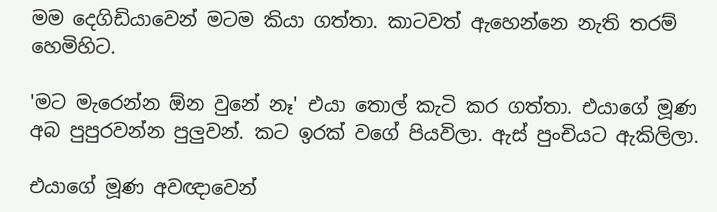මම දෙගිඩියාවෙන් මටම කියා ගත්තා. කාටවත් ඇහෙන්නෙ නැති තරම් හෙමිහිට.

'මට මැරෙන්න ඕන වුනේ නෑ' එයා තොල් කැටි කර ගත්තා. එයාගේ මූණ අබ පුපුරවන්න පුලුවන්. කට ඉරක් වගේ පියවිලා. ඇස් පුංචියට ඇකිලිලා.

එයාගේ මූණ අවඥාවෙන්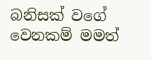බනිසක් වගේ වෙනකම් මමත්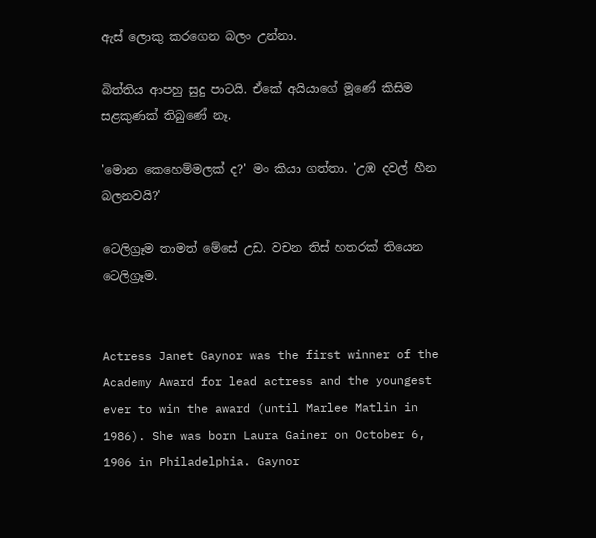ඇස් ලොකු කරගෙන බලං උන්නා.

බිත්තිය ආපහු සුදු පාටයි. ඒකේ අයියාගේ මූණේ කිසිම සළකුණක් තිබුණේ නෑ.

'මොන කෙහෙම්මලක් ද?' මං කියා ගත්තා. 'උඹ දවල් හීන බලනවයි?'

ටෙලිග්‍රෑම තාමත් මේසේ උඩ. වචන තිස් හතරක් තියෙන ටෙලිග්‍රෑම.


Actress Janet Gaynor was the first winner of the Academy Award for lead actress and the youngest ever to win the award (until Marlee Matlin in 1986). She was born Laura Gainer on October 6, 1906 in Philadelphia. Gaynor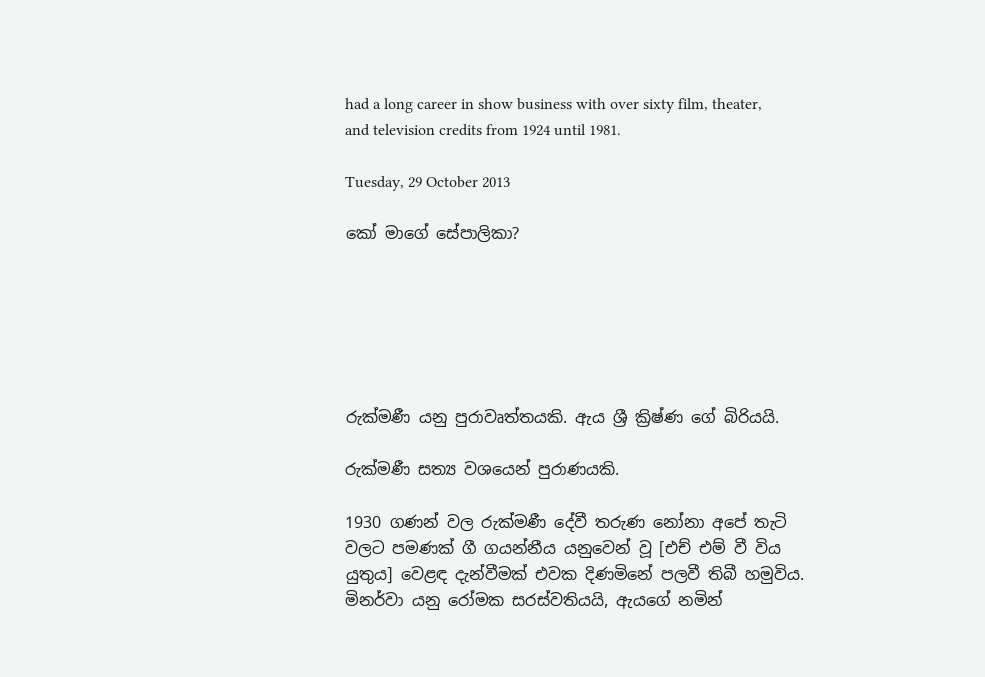had a long career in show business with over sixty film, theater, and television credits from 1924 until 1981.

Tuesday, 29 October 2013

කෝ මාගේ සේපාලිකා?






රුක්මණී යනු පුරාවෘත්තයකි. ඇය ශ්‍රී ක්‍රිෂ්ණ ගේ බිරියයි.

රුක්මණී සත්‍ය වශයෙන් පුරාණයකි.

1930 ගණන් වල රුක්මණී දේවී තරුණ නෝනා අපේ තැටි වලට පමණක් ගී ගයන්නීය යනුවෙන් වූ [එච් එම් වී විය යුතුය] වෙළඳ දැන්වීමක් එවක දිණමිනේ පලවී තිබී හමුවිය. මිනර්වා යනු රෝමක සරස්වතියයි, ඇයගේ නමින්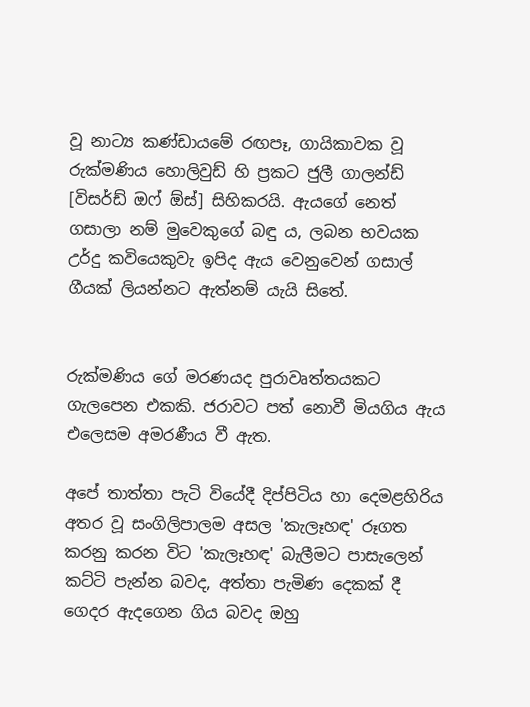වූ නාට්‍ය කණ්ඩායමේ රඟපෑ, ගායිකාවක වූ රුක්මණිය හොලිවුඩ් හි ප්‍රකට ජුලී ගාලන්ඩ් [විසර්ඩ් ඔෆ් ඕස්] සිහිකරයි. ඇයගේ නෙත් ගසාලා නම් මුවෙකුගේ බඳු ය, ලබන භවයක උර්දු කවියෙකුවැ ඉපිද ඇය වෙනුවෙන් ගසාල් ගීයක් ලියන්නට ඇත්නම් යැයි සිතේ.


රුක්මණිය ගේ මරණයද පුරාවෘත්තයකට ගැලපෙන එකකි. ජරාවට පත් නොවී මියගිය ඇය එලෙසම අමරණීය වී ඇත.

අපේ තාත්තා පැටි වියේදී දිප්පිටිය හා දෙමළහිරිය අතර වූ සංගිලිපාලම අසල 'කැලෑහඳ' රූගත කරනු කරන විට 'කැලෑහඳ' බැලීමට පාසැලෙන් කට්ටි පැන්න බවද, අත්තා පැමිණ දෙකක් දී ගෙදර ඇදගෙන ගිය බවද ඔහු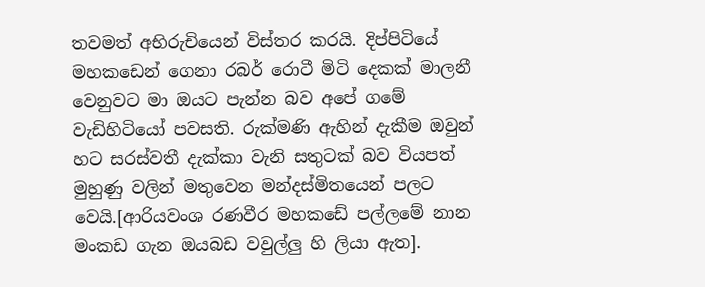තවමත් අභිරුචියෙන් විස්තර කරයි. දිප්පිටියේ මහකඩෙන් ගෙනා රබර් රොටී මිටි දෙකක් මාලනී වෙනුවට මා ඔයට පැන්න බව අපේ ගමේ වැඩිහිටියෝ පවසති. රුක්මණි ඇහින් දැකීම ඔවුන් හට සරස්වතී දැක්කා වැනි සතුටක් බව වියපත් මුහුණු වලින් මතුවෙන මන්දස්මිතයෙන් පලට වෙයි.[ආරියවංශ රණවීර මහකඩේ පල්ලමේ නාන මංකඩ ගැන ඔයබඩ වවුල්ලු හි ලියා ඇත].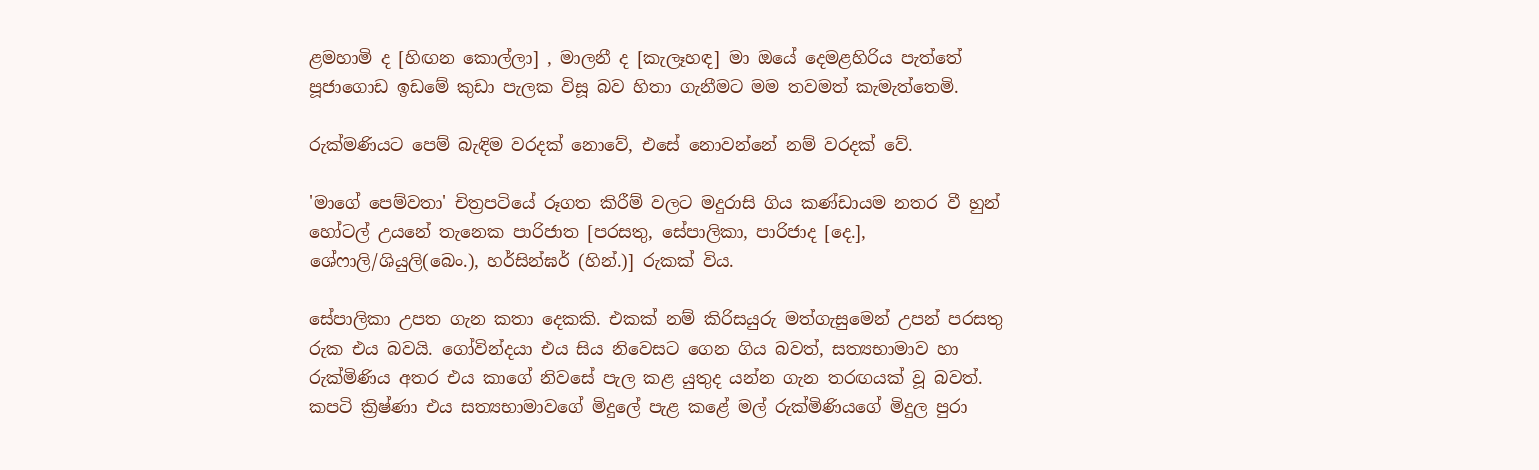ළමහාමි ද [හිඟන කොල්ලා] , මාලනී ද [කැලෑහඳ] මා ඔයේ දෙමළහිරිය පැත්තේ පූජාගොඩ ඉඩමේ කුඩා පැලක විසූ බව හිතා ගැනීමට මම තවමත් කැමැත්තෙමි.

රුක්මණියට පෙම් බැඳිම වරදක් නොවේ, එසේ නොවන්නේ නම් වරදක් වේ.

'මාගේ පෙම්වතා' චිත්‍රපටියේ රූගත කිරීම් වලට මදුරාසි ගිය කණ්ඩායම නතර වී හුන් හෝටල් උයනේ තැනෙක පාරිජාත [පරසතු, සේපාලිකා, පාරිජාද [දෙ.], ශේෆාලි/ශියුලි(බෙං.), හර්සින්ඝර් (හින්.)] රුකක් විය.

සේපාලිකා උපත ගැන කතා දෙකකි. එකක් නම් කිරිසයුරු මත්ගැසුමෙන් උපන් පරසතු රුක එය බවයි. ගෝවින්දයා එය සිය නිවෙසට ගෙන ගිය බවත්, සත්‍යභාමාව හා රුක්මිණිය අතර එය කාගේ නිවසේ පැල කළ යුතුද යන්න ගැන තරඟයක් වූ බවත්. කපටි ක්‍රිෂ්ණා එය සත්‍යභාමාවගේ මිදුලේ පැළ කළේ මල් රුක්මිණියගේ මිදුල පුරා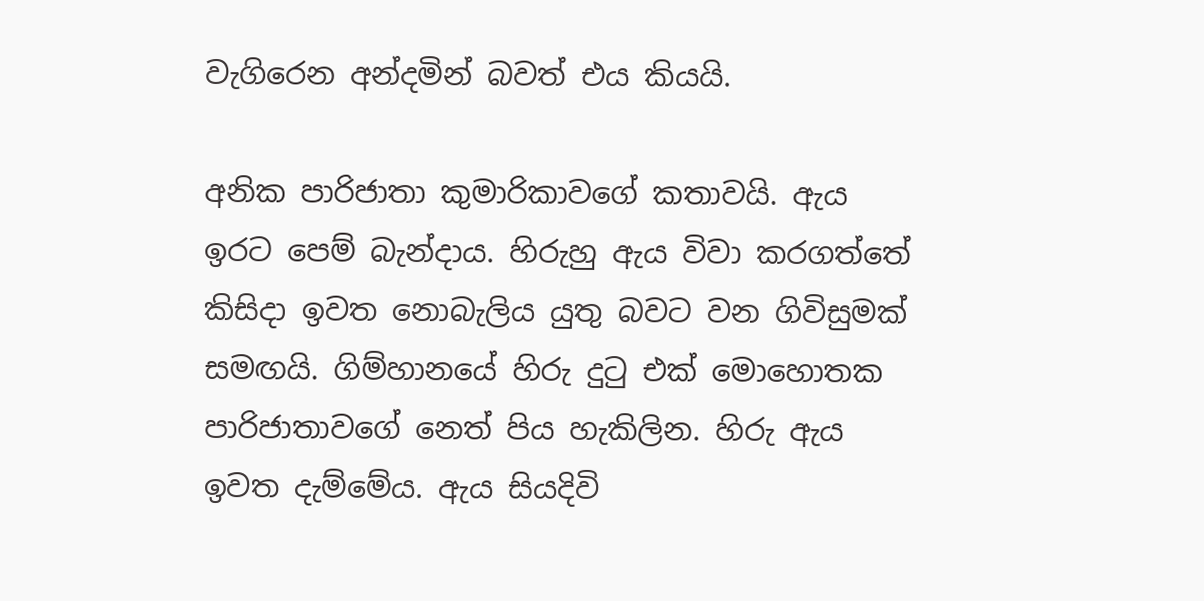වැගිරෙන අන්දමින් බවත් එය කියයි.

අනික පාරිජාතා කුමාරිකාවගේ කතාවයි. ඇය ඉරට පෙම් බැන්දාය. හිරුහු ඇය විවා කරගත්තේ කිසිදා ඉවත නොබැලිය යුතු බවට වන ගිවිසුමක් සමඟයි. ගිම්හානයේ හිරු දුටු එක් මොහොතක පාරිජාතාවගේ නෙත් පිය හැකිලින. හිරු ඇය ඉවත දැම්මේය. ඇය සියදිවි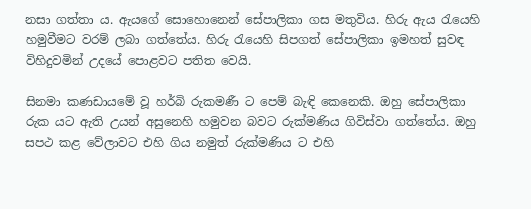නසා ගත්තා ය. ඇයගේ සොහොනෙන් සේපාලිකා ගස මතුවිය. හිරු ඇය රැයෙහි හමුවීමට වරම් ලබා ගත්තේය. හිරු රැයෙහි සිපගත් සේපාලිකා ඉමහත් සුවඳ විහිදුවමින් උදයේ පොළවට පතිත වෙයි.

සිනමා කණඩායමේ වූ හර්බි රුකමණී ට පෙම් බැඳි කෙනෙකි. ඔහු සේපාලිකා රුක යට ඇති උයන් අසුනෙහි හමුවන බවට රුක්මණිය ගිවිස්වා ගත්තේය. ඔහු සපථ කළ වේලාවට එහි ගිය නමුත් රුක්මණිය ට එහි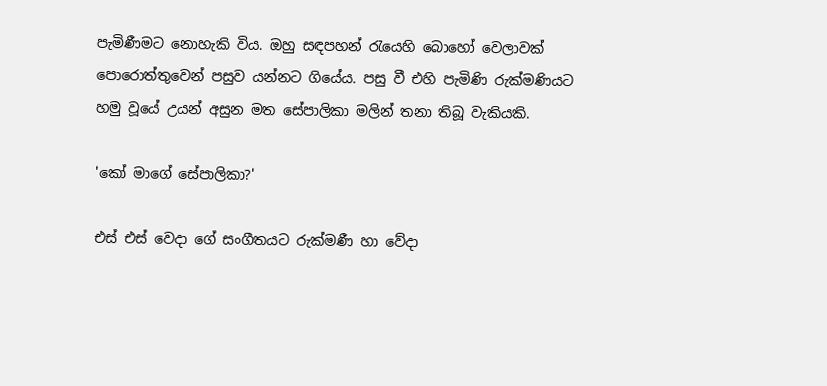පැමිණීමට නොහැකි විය. ඔහු සඳපහන් රැයෙහි බොහෝ වෙලාවක් පොරොත්තුවෙන් පසුව යන්නට ගියේය. පසු වී එහි පැමිණි රුක්මණියට හමු වූයේ උයන් අසුන මත සේපාලිකා මලින් තනා තිබූ වැකියකි.

'කෝ මාගේ සේපාලිකා?'

එස් එස් වෙදා ගේ සංගීතයට රුක්මණී හා වේදා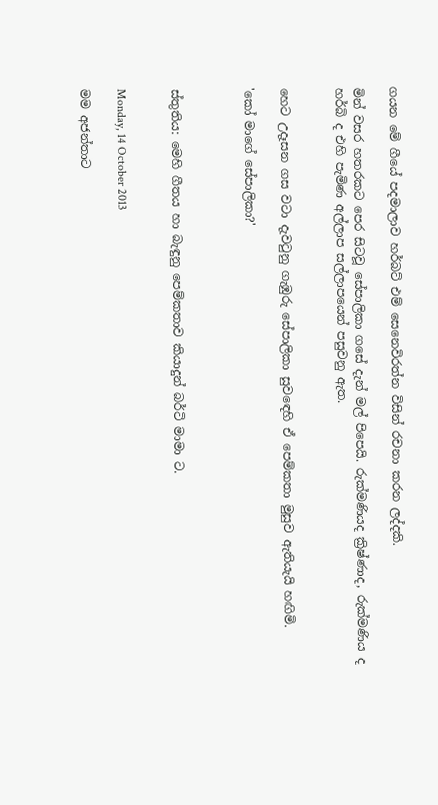ගයන මේ ගීයේ පදමාලාව හර්බට් එම් සෙනෙවිරත්න විසින් රචනා කරන ලද්දකි.

මින් වසර හතරකට පෙර සිටවූ සේපාලිකා ගසේ දැන් මල් පිපෙයි. රුක්මණියද ක්‍රිෂ්ණාද, රුක්මණිය ද හර්බි ද එහි පැමිණ අල්ලාප සල්ලාපයෙන් පසුවනු ඇත.


හෙට උදෑසන ගස වටා දැවටුනු ගැඹුරු සේපාලිකා සුවඳෙහි ඒ පෙම්කතා මුසුව ඇතියැයි හඟිමි.

'කෝ මාගේ සේපාලිකා?'



ස්තුතිය: මෙහි ගීතය හා බැඳුනු පෙම්කතාව කියාදුන් බර්ටි මාමා ට.


Monday, 14 October 2013

මම අජන්තාට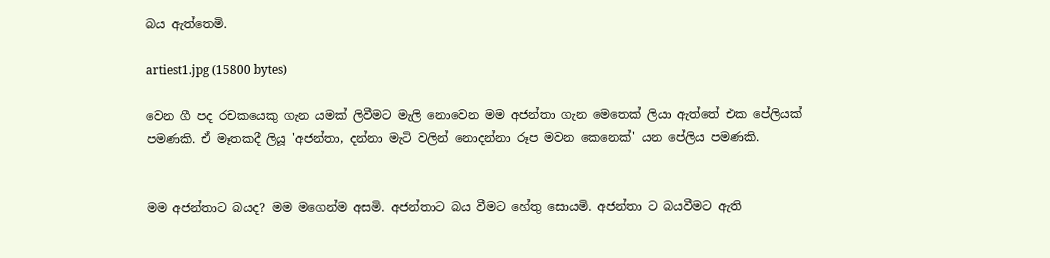බය ඇත්තෙමි.

artiest1.jpg (15800 bytes)

වෙන ගී පද රචකයෙකු ගැන යමක් ලිවීමට මැලි නොවෙන මම අජන්තා ගැන මෙතෙක් ලියා ඇත්තේ එක පේලියක් පමණකි. ඒ මෑතකදී ලියූ 'අජන්තා, දන්නා මැටි වලින් නොදන්නා රූප මවන කෙනෙක්' යන පේලිය පමණකි.


මම අජන්තාට බයද? මම මගෙන්ම අසමි. අජන්තාට බය වීමට හේතු සොයමි. අජන්තා ට බයවීමට ඇති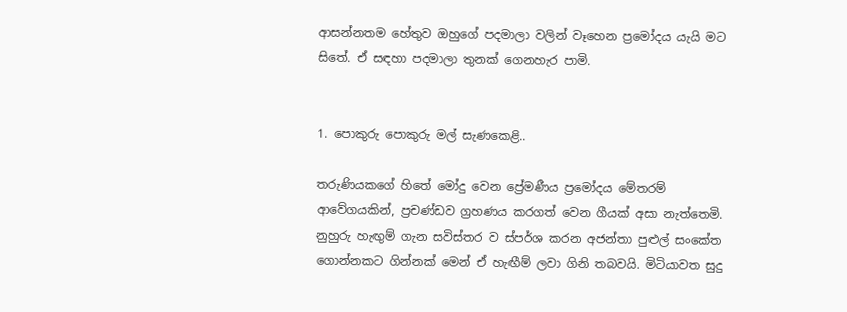ආසන්නතම හේතුව ඔහුගේ පදමාලා වලින් වෑහෙන ප්‍රමෝදය යැයි මට සිතේ. ඒ සඳහා පදමාලා තුනක් ගෙනහැර පාමි.


1. පොකුරු පොකුරු මල් සැණකෙළි..

තරුණියකගේ හිතේ මෝදු වෙන ප්‍රේමණීය ප්‍රමෝදය මේතරම් ආවේගයකින්, ප්‍රචණ්ඩව ග්‍රහණය කරගත් වෙන ගීයක් අසා නැත්තෙමි. නුහුරු හැඟුම් ගැන සවිස්තර ව ස්පර්ශ කරන අජන්තා පුළුල් සංකේත ගොන්නකට ගින්නක් මෙන් ඒ හැඟීම් ලවා ගිනි තබවයි. මිටියාවත සුදු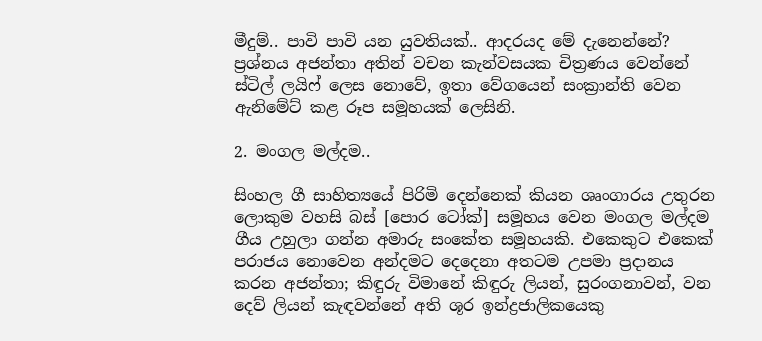මීදුම්.. පාවි පාවි යන යුවතියක්.. ආදරයද මේ දැනෙන්නේ? ප්‍රශ්නය අජන්තා අතින් වචන කැන්වසයක චිත්‍රණය වෙන්නේ ස්ටිල් ලයිෆ් ලෙස නොවේ, ඉතා වේගයෙන් සංක්‍රාන්ති වෙන ඇනිමේට් කළ රූප සමූහයක් ලෙසිනි.

2. මංගල මල්දම..

සිංහල ගී සාහිත්‍යයේ පිරිමි දෙන්නෙක් කියන ශෘංගාරය උතුරන ලොකුම වහසි බස් [පොර ටෝක්] සමූහය වෙන මංගල මල්දම ගීය උහුලා ගන්න අමාරු සංකේත සමූහයකි. එකෙකුට එකෙක් පරාජය නොවෙන අන්දමට දෙදෙනා අතටම උපමා ප්‍රදානය කරන අජන්තා; කිඳුරු විමානේ කිඳුරු ලියන්, සුරංගනාවන්, වන දෙව් ලියන් කැඳවන්නේ අති ශූර ඉන්ද්‍රජාලිකයෙකු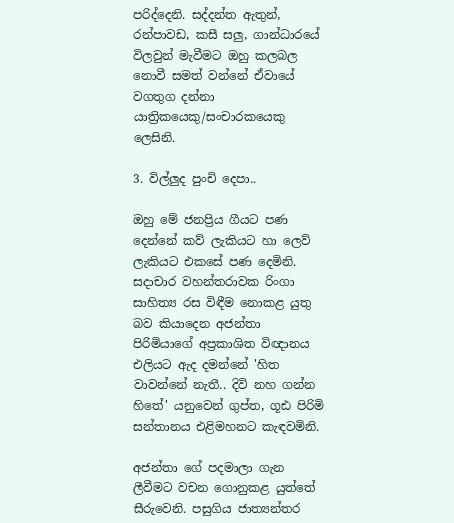පරිද්දෙනි. සද්දන්ත ඇතුන්, රන්පාවඩ, කසී සලු, ගාන්ධාරයේ විලවුන් මැවීමට ඔහු කලබල නොවී සමත් වන්නේ ඒවායේ වගතුග දන්නා යාත්‍රිකයෙකු/සංචාරකයෙකු ලෙසිනි.

3. විල්ලුද පුංචි දෙපා..

ඔහු මේ ජනප්‍රිය ගීයට පණ දෙන්නේ කව් ලැකියට හා ලෙව් ලැකියට එකසේ පණ දෙමිනි. සදාචාර වහන්තරාවක රිංගා සාහිත්‍ය රස විඳීම නොකළ යුතු බව කියාදෙන අජන්තා පිරිමියාගේ අප්‍රකාශිත විඥානය එලියට ඇද දමන්නේ 'හිත වාවන්නේ නැතී.. දිවි නහ ගන්න හිතේ' යනුවෙන් ගුප්ත, ගූඪ පිරිමි සන්තානය එළිමහනට කැඳවමිනි.

අජන්තා ගේ පදමාලා ගැන ලීවීමට වචන ගොනුකළ යුත්තේ සීරුවෙනි. පසුගිය ජාත්‍යන්තර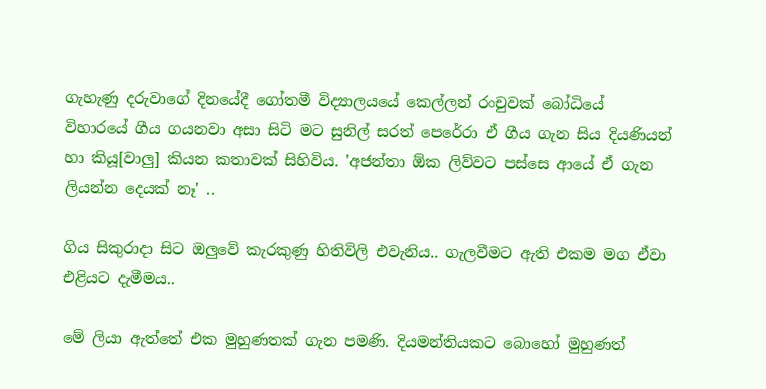ගැහැණු දරුවාගේ දිනයේදී ගෝතමී විද්‍යාලයයේ කෙල්ලන් රංචුවක් බෝධියේ විහාරයේ ගීය ගයනවා අසා සිටි මට සුනිල් සරත් පෙරේරා ඒ ගීය ගැන සිය දියණියන් හා කියූ[වාලු] කියන කතාවක් සිහිවිය. 'අජන්තා ඕක ලිව්වට පස්සෙ ආයේ ඒ ගැන ලියන්න දෙයක් නෑ' ..

ගිය සිකුරාදා සිට ඔලුවේ කැරකුණු හිතිවිලි එවැනිය.. ගැලවීමට ඇති එකම මග ඒවා එළියට දැමීමය..

මේ ලියා ඇත්තේ එක මුහුණතක් ගැන පමණි. දියමන්තියකට බොහෝ මුහුණත්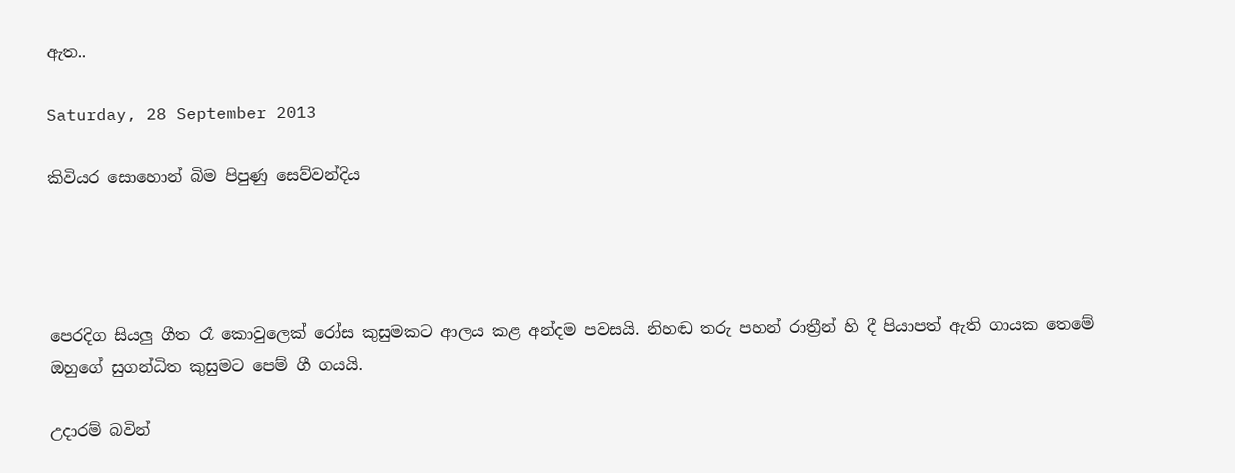ඇත..

Saturday, 28 September 2013

කිවියර සොහොන් බිම පිපුණු සෙව්වන්දිය




පෙරදිග සියලු ගීත රෑ කොවුලෙක් රෝස කුසුමකට ආලය කළ අන්දම පවසයි. නිහඬ තරු පහන් රාත්‍රීන් හි දී පියාපත් ඇති ගායක තෙමේ ඔහුගේ සුගන්ධිත කුසුමට පෙම් ගී ගයයි.

උදාරම් බවින්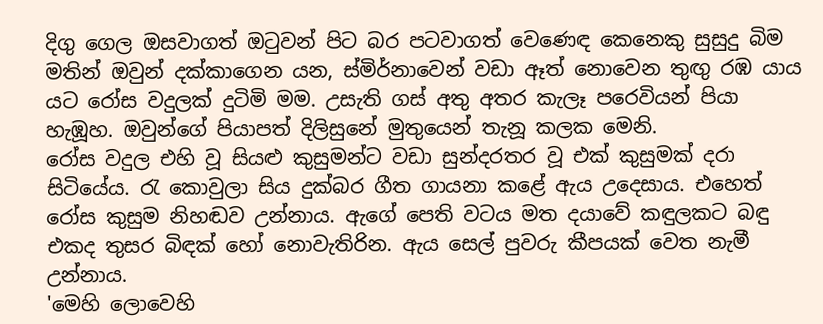දිගු ගෙල ඔසවාගත් ඔටුවන් පිට බර පටවාගත් වෙණෙඳ කෙනෙකු සුසුදු බිම මතින් ඔවුන් දක්කාගෙන යන, ස්මිර්නාවෙන් වඩා ඈත් නොවෙන තුඟු රඹ යාය යට රෝස වදුලක් දුටිමි මම. උසැති ගස් අතු අතර කැලෑ පරෙවියන් පියා හැඹූහ. ඔවුන්ගේ පියාපත් දිලිසුනේ මුතුයෙන් තැනූ කලක මෙනි.
රෝස වදුල එහි වූ සියළු කුසුමන්ට වඩා සුන්දරතර වූ එක් කුසුමක් දරා සිටියේය. රැ කොවුලා සිය දුක්බර ගීත ගායනා කළේ ඇය උදෙසාය. එහෙත් රෝස කුසුම නිහඬව උන්නාය. ඇගේ පෙති වටය මත දයාවේ කඳුලකට බඳු එකද තුසර බිඳක් හෝ නොවැතිරින. ඇය සෙල් පුවරු කීපයක් වෙත නැමී උන්නාය.
'මෙහි ලොවෙහි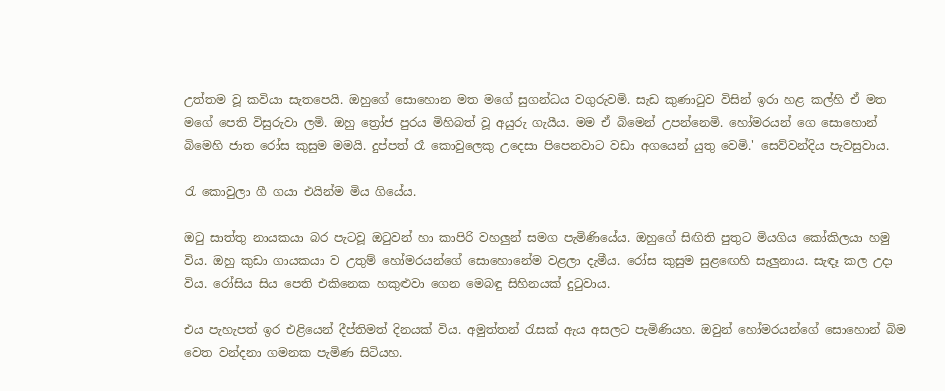උත්තම වූ කවියා සැතපෙයි. ඔහුගේ සොහොන මත මගේ සුගන්ධය වගුරුවමි. සැඩ කුණාටුව විසින් ඉරා හළ කල්හි ඒ මත මගේ පෙති විසුරුවා ලමි. ඔහු ත්‍රෝජ පුරය මිහිබත් වූ අයුරු ගැයීය. මම ඒ බිමෙන් උපන්නෙමි. හෝමරයන් ගෙ සොහොන් බිමෙහි ජාත රෝස කුසුම මමයි. දුප්පත් රෑ කොවුලෙකු උදෙසා පිපෙනවාට වඩා අගයෙන් යුතු වෙමි.' සෙව්වන්දිය පැවසුවාය.

රැ කොවුලා ගී ගයා එයින්ම මිය ගියේය.

ඔටු සාත්තු නායකයා බර පැටවූ ඔටුවන් හා කාපිරි වහලුන් සමග පැමිණියේය. ඔහුගේ සිඟිති පුතුට මියගිය කෝකිලයා හමු විය. ඔහු කුඩා ගායකයා ව උතුම් හෝමරයන්ගේ සොහොනේම වළලා දැමීය. රෝස කුසුම සුළඟෙහි සැලුනාය. සැඳෑ කල උදා විය. රෝසිය සිය පෙති එකිනෙක හකුළුවා ගෙන මෙබඳු සිහිනයක් දුටුවාය.

එය පැහැපත් ඉර එළියෙන් දීප්තිමත් දිනයක් විය. අමුත්තන් රැසක් ඇය අසලට පැමිණියහ. ඔවුන් හෝමරයන්ගේ සොහොන් බිම වෙත වන්දනා ගමනක පැමිණ සිටියහ.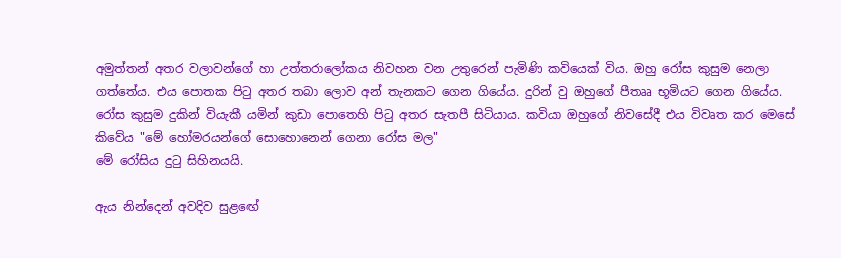අමුත්තන් අතර වලාවන්ගේ හා උත්තරාලෝකය නිවහන වන උතුරෙන් පැමිණි කවියෙක් විය. ඔහු රෝස කුසුම නෙලා ගත්තේය. එය පොතක පිටු අතර තබා ලොව අන් තැනකට ගෙන ගියේය. දුරින් වු ඔහුගේ පීතෲ භූමියට ගෙන ගියේය. රෝස කුසුම දුකින් වියැකී යමින් කුඩා පොතෙහි පිටු අතර සැතපී සිටියාය. කවියා ඔහුගේ නිවසේදී එය විවෘත කර මෙසේ කිවේය "මේ හෝමරයන්ගේ සොහොනෙන් ගෙනා රෝස මල"
මේ රෝසිය දුටු සිහිනයයි.

ඇය නින්දෙන් අවදිව සුළඟේ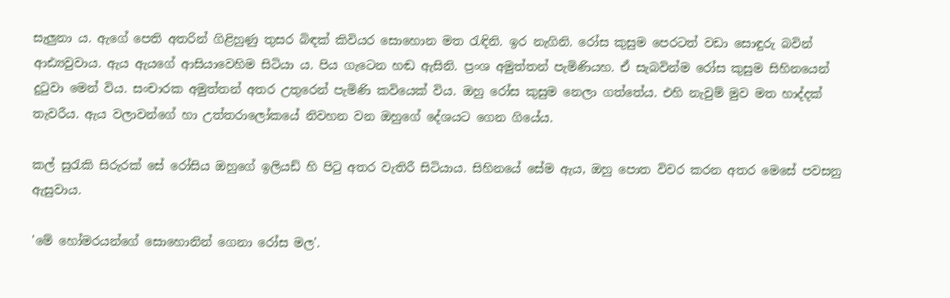සැලුනා ය. ඇගේ පෙති අතරින් ගිළිහුණු තුසර බිඳක් කිවියර සොහොන මත රැඳිනි. ඉර නැගිනි. රෝස කුසුම පෙරටත් වඩා සොඳුරු බවින් ආඪ්‍යවුවාය. ඇය ඇයගේ ආසියාවෙහිම සිටියා ය. පිය ගැටෙන හඬ ඇසිනි. ප්‍රංශ අමුත්තන් පැමිණියහ. ඒ සැබවින්ම රෝස කුසුම සිහිනයෙන් දුටුවා මෙන් විය. සංචාරක අමුත්තන් අතර උතුරෙන් පැමිණි කවියෙක් විය. ඔහු රෝස කුසුම නෙලා ගත්තේය. එහි නැවුම් මුව මත හාද්දක් තැවරීය. ඇය වලාවන්ගේ හා උත්තරාලෝකයේ නිවහන වන ඔහුගේ දේශයට ගෙන ගියේය.

කල් සුරැකි සිරුරක් සේ රෝසිය ඔහුගේ ඉලියඩ් හි පිටු අතර වැතිරී සිටියාය. සිහිනයේ සේම ඇය, ඔහු පොත විවර කරන අතර මෙසේ පවසනු ඇසුවාය.

'මේ හෝමරයන්ගේ සොහොනින් ගෙනා රෝස මල'.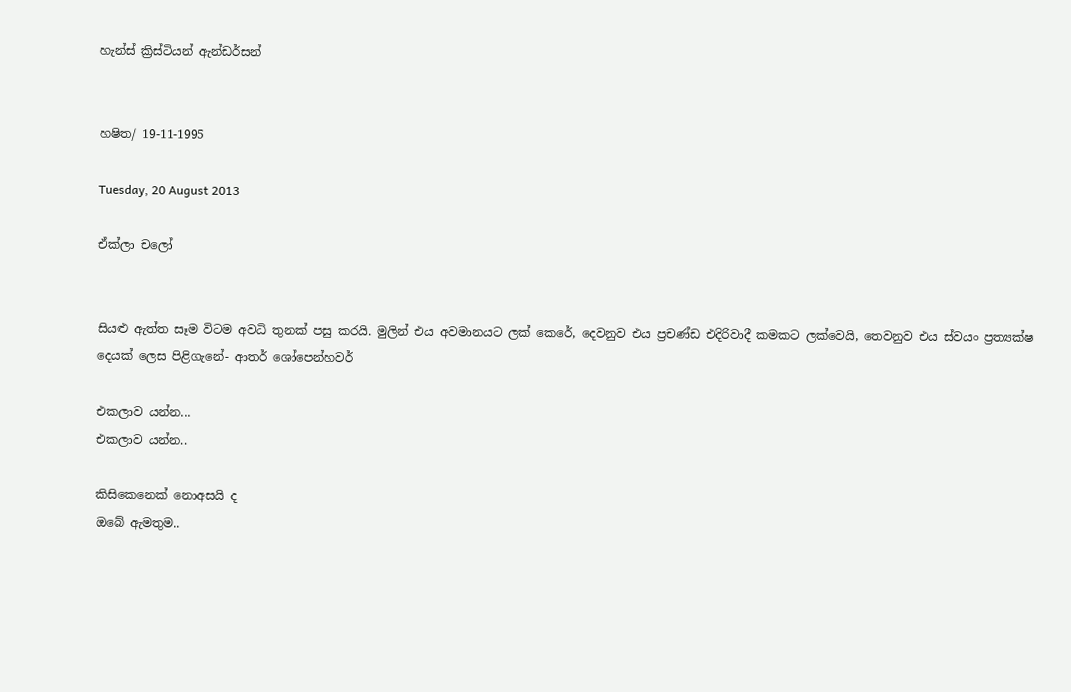හැන්ස් ක්‍රිස්ටියන් ඇන්ඩර්සන්


හෂිත/ 19-11-1995

Tuesday, 20 August 2013

ඒක්ලා චලෝ


සියළු ඇත්ත සෑම විටම අවධි තුනක් පසු කරයි. මුලින් එය අවමානයට ලක් කෙරේ, දෙවනුව එය ප්‍රචණ්ඩ එදිරිවාදී කමකට ලක්වෙයි, තෙවනුව එය ස්වයං ප්‍රත්‍යක්ෂ දෙයක් ලෙස පිළිගැනේ- ආතර් ශෝපෙන්හවර්

එකලාව යන්න...
එකලාව යන්න..

කිසිකෙනෙක් නොඅසයි ද
ඔබේ ඇමතුම..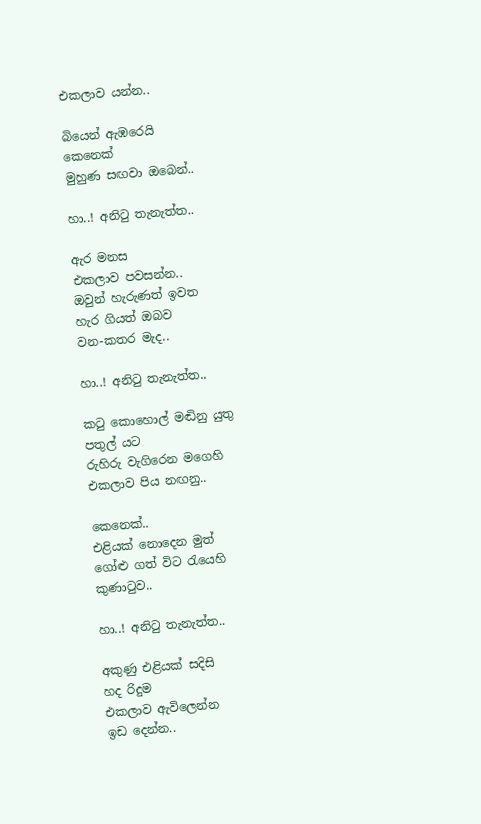එකලාව යන්න..

බියෙන් ඇඹරෙයි
කෙනෙක්
මුහුණ සඟවා ඔබෙන්..

හා..! අනිටු තැනැත්ත..

ඇර මනස
එකලාව පවසන්න..
ඔවුන් හැරුණත් ඉවත
හැර ගියත් ඔබව
වන-කතර මැද..

හා..! අනිටු තැනැත්ත..

කටු කොහොල් මඬිනු යුතු
පතුල් යට
රුහිරු වැගිරෙන මගෙහි
එකලාව පිය නඟනු..

කෙනෙක්..
එළියක් නොදෙන මුත්
ගෝළු ගත් විට රැයෙහි
කුණාටුව..

හා..! අනිටු තැනැත්ත..

අකුණු එළියක් සදිසි
හද රිදුම
එකලාව ඇවිලෙන්න
ඉඩ දෙන්න..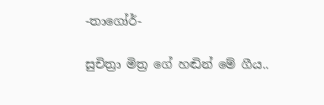-තාගෝර්-

සුචිත්‍රා මිත්‍ර ගේ හඬින් මේ ගීය..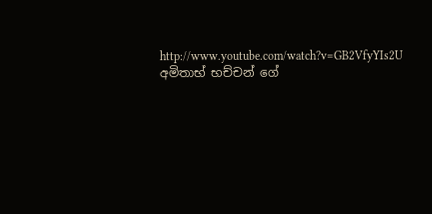http://www.youtube.com/watch?v=GB2VfyYIs2U
අමිතාභ් භච්චන් ගේ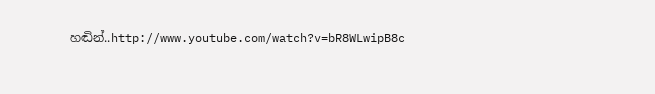හඬින්..http://www.youtube.com/watch?v=bR8WLwipB8c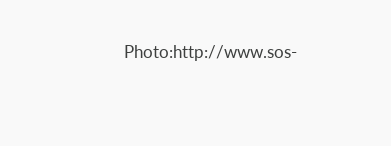Photo:http://www.sos-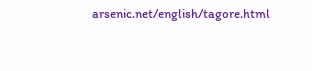arsenic.net/english/tagore.html